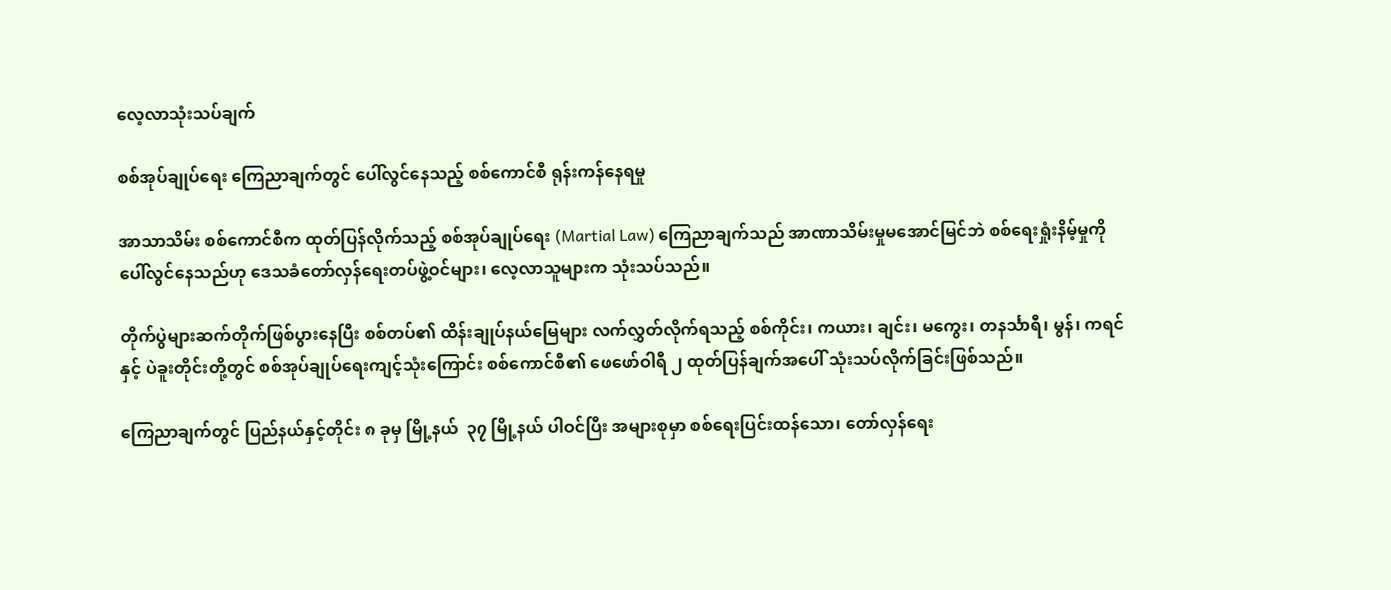လေ့လာသုံးသပ်ချက်

စစ်အုပ်ချုပ်ရေး ကြေညာချက်တွင် ပေါ်လွင်နေသည့် စစ်ကောင်စီ ရုန်းကန်နေရမှု

အာသာသိမ်း စစ်ကောင်စီက ထုတ်ပြန်လိုက်သည့် စစ်အုပ်ချုပ်ရေး (Martial Law) ကြေညာချက်သည် အာဏာသိမ်းမှုမအောင်မြင်ဘဲ စစ်ရေးရှုံးနိမ့်မှုကို ပေါ်လွင်နေသည်ဟု ဒေသခံတော်လှန်ရေးတပ်ဖွဲ့ဝင်များ၊ လေ့လာသူများက သုံးသပ်သည်။

တိုက်ပွဲများဆက်တိုက်ဖြစ်ပွားနေပြီး စစ်တပ်၏ ထိန်းချုပ်နယ်မြေများ လက်လွှတ်လိုက်ရသည့် စစ်ကိုင်း၊ ကယား၊ ချင်း၊ မကွေး၊ တနင်္သာရီ၊ မွန်၊ ကရင်နှင့် ပဲခူးတိုင်းတို့တွင် စစ်အုပ်ချုပ်ရေးကျင့်သုံးကြောင်း စစ်ကောင်စီ၏ ဖေဖော်ဝါရီ ၂ ထုတ်ပြန်ချက်အပေါ် သုံးသပ်လိုက်ခြင်းဖြစ်သည်။

ကြေညာချက်တွင် ပြည်နယ်နှင့်တိုင်း ၈ ခုမှ မြို့နယ်  ၃၇ မြို့နယ် ပါဝင်ပြီး အများစုမှာ စစ်ရေးပြင်းထန်သော၊ တော်လှန်ရေး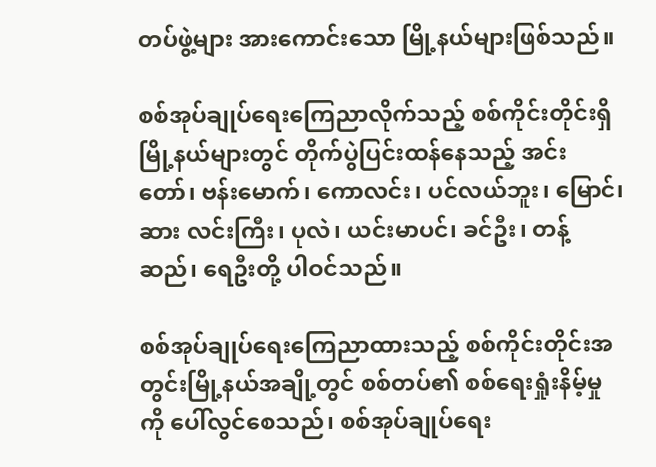တပ်ဖွဲ့များ အားကောင်းသော မြို့နယ်များဖြစ်သည်။

စစ်အုပ်ချုပ်ရေးကြေညာလိုက်သည့် စစ်ကိုင်းတိုင်းရှိ မြို့နယ်များတွင် တိုက်ပွဲပြင်းထန်နေသည့် အင်းတော်၊ ဗန်းမောက်၊ ကောလင်း၊ ပင်လယ်ဘူး၊ မြောင်၊ ဆား လင်းကြီး၊ ပုလဲ၊ ယင်းမာပင်၊ ခင်ဦး၊ တန့်ဆည်၊ ရေဦးတို့ ပါဝင်သည်။

စစ်အုပ်ချုပ်ရေးကြေညာထားသည့် စစ်ကိုင်းတိုင်းအတွင်းမြို့နယ်အချို့တွင် စစ်တပ်၏ စစ်ရေးရှုံးနိမ့်မှုကို ပေါ်လွင်စေသည်၊ စစ်အုပ်ချုပ်ရေး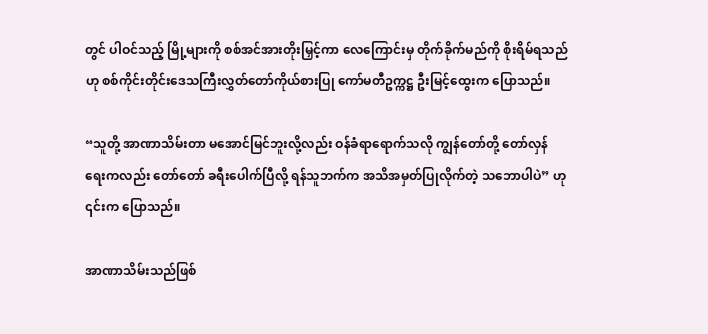တွင် ပါဝင်သည့် မြို့များကို စစ်အင်အားတိုးမြှင့်ကာ လေကြောင်းမှ တိုက်ခိုက်မည်ကို စိုးရိမ်ရသည်ဟု စစ်ကိုင်းတိုင်းဒေသကြီးလွှတ်တော်ကိုယ်စားပြု ကော်မတီဥက္ကဋ္ဌ ဦးမြင့်ထွေးက ပြောသည်။

“သူတို့ အာဏာသိမ်းတာ မအောင်မြင်ဘူးလို့လည်း ဝန်ခံရာရောက်သလို ကျွန်တော်တို့ တော်လှန်ရေးကလည်း တော်တော် ခရီးပေါက်ပြီလို့ ရန်သူဘက်က အသိအမှတ်ပြုလိုက်တဲ့ သဘောပါပဲ” ဟု ၎င်းက ပြောသည်။

အာဏာသိမ်းသည်ဖြစ်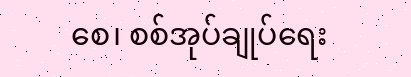စေ၊ စစ်အုပ်ချုပ်ရေး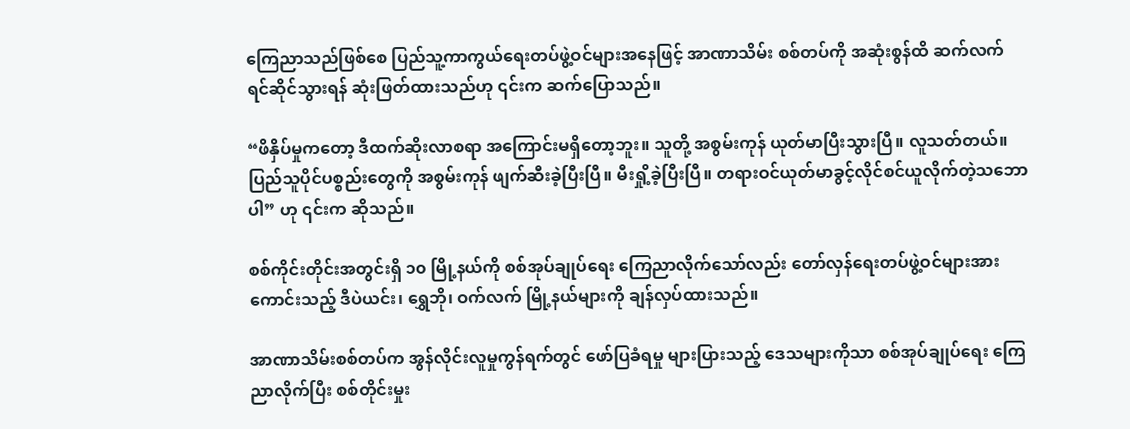ကြေညာသည်ဖြစ်စေ ပြည်သူ့ကာကွယ်ရေးတပ်ဖွဲ့ဝင်များအနေဖြင့် အာဏာသိမ်း စစ်တပ်ကို အဆုံးစွန်ထိ ဆက်လက် ရင်ဆိုင်သွားရန် ဆုံးဖြတ်ထားသည်ဟု ၎င်းက ဆက်ပြောသည်။

“ဖိနှိပ်မှုကတော့ ဒီထက်ဆိုးလာစရာ အကြောင်းမရှိတော့ဘူး။ သူတို့ အစွမ်းကုန် ယုတ်မာပြီးသွားပြီ။ လူသတ်တယ်။ ပြည်သူပိုင်ပစ္စည်းတွေကို အစွမ်းကုန် ဖျက်ဆီးခဲ့ပြီးပြီ။ မီးရှို့ခဲ့ပြီးပြီ။ တရားဝင်ယုတ်မာခွင့်လိုင်စင်ယူလိုက်တဲ့သဘောပါ” ဟု ၎င်းက ဆိုသည်။

စစ်ကိုင်းတိုင်းအတွင်းရှိ ၁၀ မြို့နယ်ကို စစ်အုပ်ချုပ်ရေး ကြေညာလိုက်သော်လည်း တော်လှန်ရေးတပ်ဖွဲ့ဝင်များအားကောင်းသည့် ဒီပဲယင်း၊ ရွှေဘို၊ ဝက်လက် မြို့နယ်များကို ချန်လှပ်ထားသည်။

အာဏာသိမ်းစစ်တပ်က အွန်လိုင်းလူမှုကွန်ရက်တွင် ဖော်ပြခံရမှု များပြားသည့် ဒေသများကိုသာ စစ်အုပ်ချုပ်ရေး ကြေညာလိုက်ပြီး စစ်တိုင်းမှုး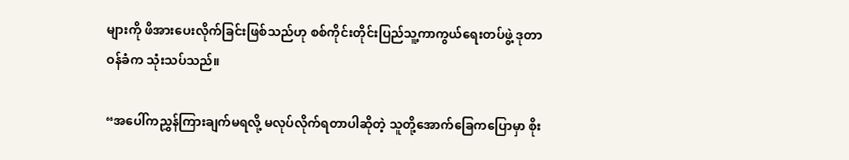များကို ဖိအားပေးလိုက်ခြင်းဖြစ်သည်ဟု စစ်ကိုင်းတိုင်းပြည်သူ့ကာကွယ်ရေးတပ်ဖွဲ့ ဒုတာဝန်ခံက သုံးသပ်သည်။

“အပေါ်ကညွှန်ကြားချက်မရလို့ မလုပ်လိုက်ရတာပါဆိုတဲ့ သူတို့အောက်ခြေကပြောမှာ စိုး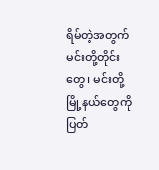ရိမ်တဲ့အတွက် မင်းတို့တိုင်းတွေ၊ မင်းတို့မြို့နယ်တွေကို ပြတ်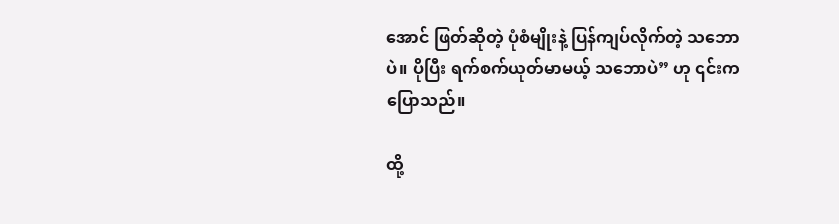အောင် ဖြတ်ဆိုတဲ့ ပုံစံမျိုးနဲ့ ပြန်ကျပ်လိုက်တဲ့ သဘောပဲ။ ပိုပြီး ရက်စက်ယုတ်မာမယ့် သဘောပဲ” ဟု ၎င်းက ပြောသည်။

ထို့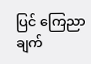ပြင် ကြေညာချက်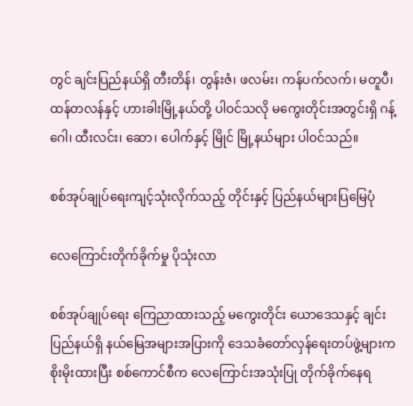တွင် ချင်းပြည်နယ်ရှိ တီးတိန်၊ တွန်းဇံ၊ ဖလမ်း၊ ကန်ပက်လက်၊ မတူပီ၊ ထန်တလန်နှင့် ဟားခါးမြို့နယ်တို့ ပါဝင်သလို မကွေးတိုင်းအတွင်းရှိ ဂန့်ဂေါ၊ ထီးလင်း၊ ဆော၊ ပေါက်နှင့် မြိုင် မြို့နယ်များ ပါဝင်သည်။

စစ်အုပ်ချုပ်ရေးကျင့်သုံးလိုက်သည့် တိုင်းနှင့် ပြည်နယ်များပြမြေပုံ

လေကြောင်းတိုက်ခိုက်မှု ပိုသုံးလာ

စစ်အုပ်ချုပ်ရေး ကြေညာထားသည့် မကွေးတိုင်း ယောဒေသနှင့် ချင်းပြည်နယ်ရှိ နယ်မြေအများအပြားကို ဒေသခံတော်လှန်ရေးတပ်ဖွဲ့များက စိုးမိုးထားပြီး စစ်ကောင်စီက လေကြောင်းအသုံးပြု တိုက်ခိုက်နေရ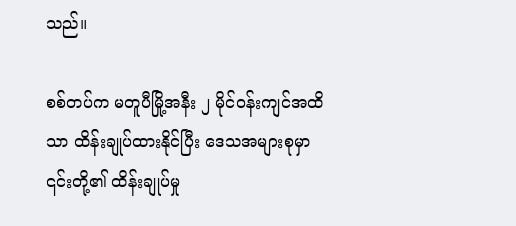သည်။

စစ်တပ်က မတူပီမြို့အနီး ၂ မိုင်ဝန်းကျင်အထိသာ ထိန်းချုပ်ထားနိုင်ပြီး ဒေသအများစုမှာ ၎င်းတို့၏ ထိန်းချုပ်မှု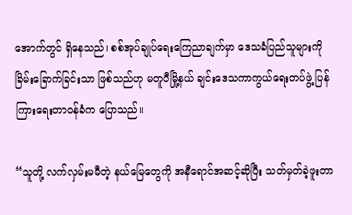အောက်တွင် ရှိနေသည်၊ စစ်အုပ်ချုပ်ရေးကြေညာချက်မှာ ဒေသခံပြည်သူများကို ခြိမ်းခြောက်ခြင်းသာ ဖြစ်သည်ဟု မတူပီမြို့နယ် ချင်းဒေသကာကွယ်ရေးတပ်ဖွဲ့ ပြန်ကြားရေးတာဝန်ခံက ပြောသည်။

“သူတို့ လက်လှမ်းမမီတဲ့ နယ်မြေတွေကို အနီရောင်အဆင့်ဆိုပြီး သတ်မှတ်ခဲ့ဖူးတာ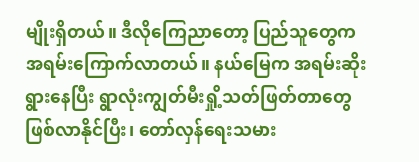မျိုးရှိတယ်။ ဒီလိုကြေညာတော့ ပြည်သူတွေက အရမ်းကြောက်လာတယ်။ နယ်မြေက အရမ်းဆိုးရွားနေပြီး ရွာလုံးကျွတ်မီးရှို့သတ်ဖြတ်တာတွေ ဖြစ်လာနိုင်ပြီး၊ တော်လှန်ရေးသမား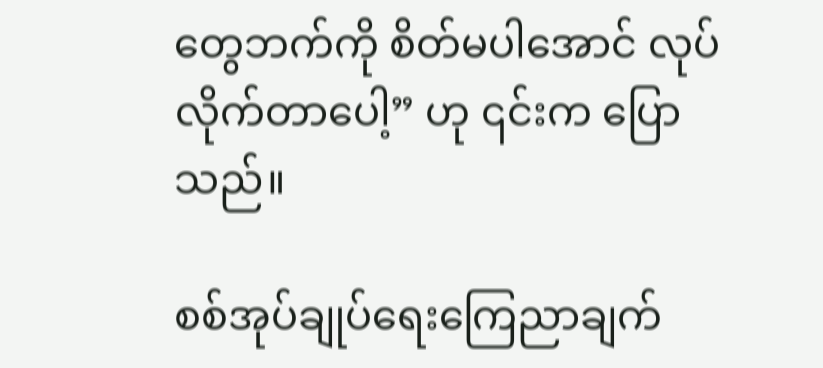တွေဘက်ကို စိတ်မပါအောင် လုပ်လိုက်တာပေါ့” ဟု ၎င်းက ပြောသည်။

စစ်အုပ်ချုပ်ရေးကြေညာချက်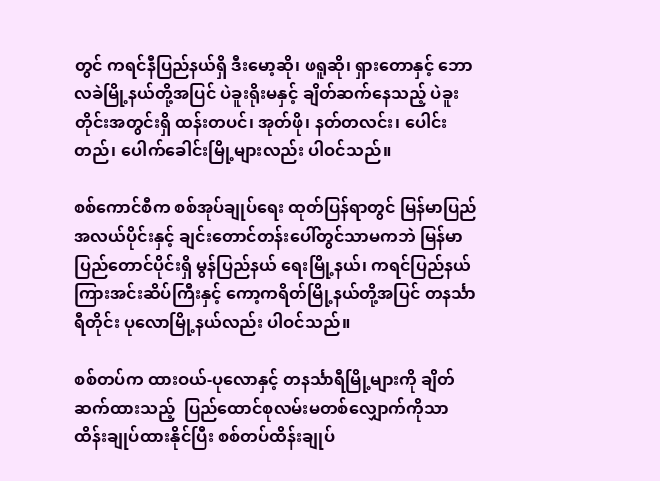တွင် ကရင်နီပြည်နယ်ရှိ ဒီးမော့ဆို၊ ဖရူဆို၊ ရှားတောနှင့် ဘောလခဲမြို့နယ်တို့အပြင် ပဲခူးရိုးမနှင့် ချိတ်ဆက်နေသည့် ပဲခူးတိုင်းအတွင်းရှိ ထန်းတပင်၊ အုတ်ဖို၊ နတ်တလင်း၊ ပေါင်းတည်၊ ပေါက်ခေါင်းမြို့များလည်း ပါဝင်သည်။

စစ်ကောင်စီက စစ်အုပ်ချုပ်ရေး ထုတ်ပြန်ရာတွင် မြန်မာပြည်အလယ်ပိုင်းနှင့် ချင်းတောင်တန်းပေါ်တွင်သာမကဘဲ မြန်မာပြည်တောင်ပိုင်းရှိ မွန်ပြည်နယ် ရေးမြို့နယ်၊ ကရင်ပြည်နယ် ကြားအင်းဆိပ်ကြီးနှင့် ကော့ကရိတ်မြို့နယ်တို့အပြင် တနင်္သာရီတိုင်း ပုလောမြို့နယ်လည်း ပါဝင်သည်။

စစ်တပ်က ထားဝယ်-ပုလောနှင့် တနင်္သာရီမြို့များကို ချိတ်ဆက်ထားသည့်  ပြည်ထောင်စုလမ်းမတစ်လျှောက်ကိုသာ ထိန်းချုပ်ထားနိုင်ပြီး စစ်တပ်ထိန်းချုပ်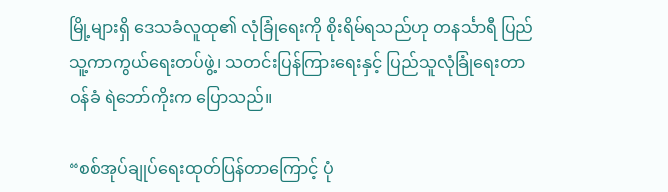မြို့များရှိ ဒေသခံလူထု၏ လုံခြုံရေးကို စိုးရိမ်ရသည်ဟု တနင်္သာရီ ပြည်သူ့ကာကွယ်ရေးတပ်ဖွဲ့၊ သတင်းပြန်ကြားရေးနှင့် ပြည်သူလုံခြုံရေးတာဝန်ခံ ရဲဘော်ကိုးက ပြောသည်။

“စစ်အုပ်ချုပ်ရေးထုတ်ပြန်တာကြောင့် ပုံ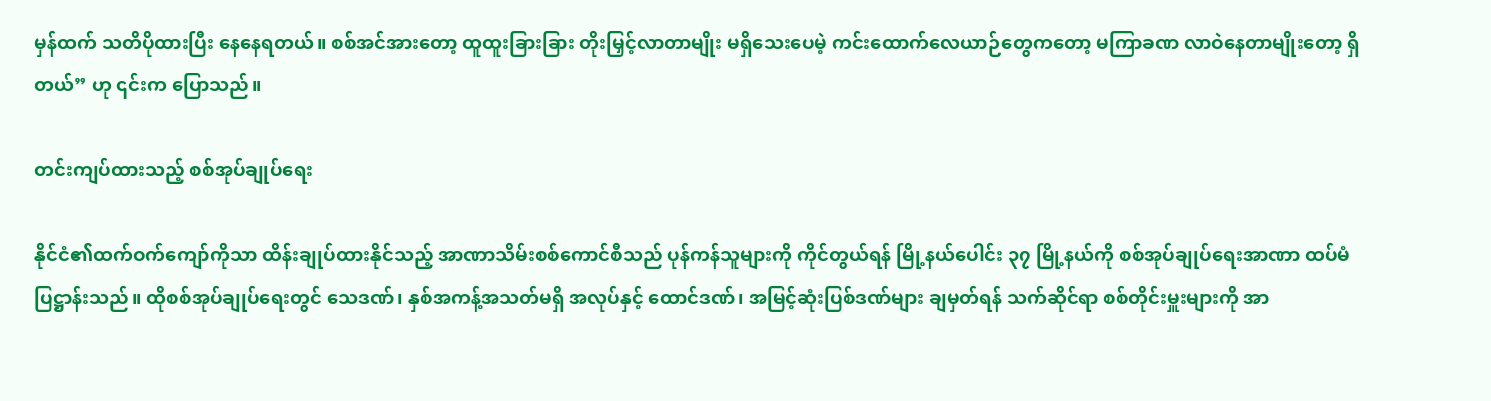မှန်ထက် သတိပိုထားပြီး နေနေရတယ်။ စစ်အင်အားတော့ ထူထူးခြားခြား တိုးမြှင့်လာတာမျိုး မရှိသေးပေမဲ့ ကင်းထောက်လေယာဉ်တွေကတော့ မကြာခဏ လာဝဲနေတာမျိုးတော့ ရှိတယ်” ဟု ၎င်းက ပြောသည်။

တင်းကျပ်ထားသည့် စစ်အုပ်ချုပ်ရေး

နိုင်ငံ၏ထက်ဝက်ကျော်ကိုသာ ထိန်းချုပ်ထားနိုင်သည့် အာဏာသိမ်းစစ်ကောင်စီသည် ပုန်ကန်သူများကို ကိုင်တွယ်ရန် မြို့နယ်ပေါင်း ၃၇ မြို့နယ်ကို စစ်အုပ်ချုပ်ရေးအာဏာ ထပ်မံပြဋ္ဌာန်းသည်။ ထိုစစ်အုပ်ချုပ်ရေးတွင် သေဒဏ်၊ နှစ်အကန့်အသတ်မရှိ အလုပ်နှင့် ထောင်ဒဏ်၊ အမြင့်ဆုံးပြစ်ဒဏ်များ ချမှတ်ရန် သက်ဆိုင်ရာ စစ်တိုင်းမှူးများကို အာ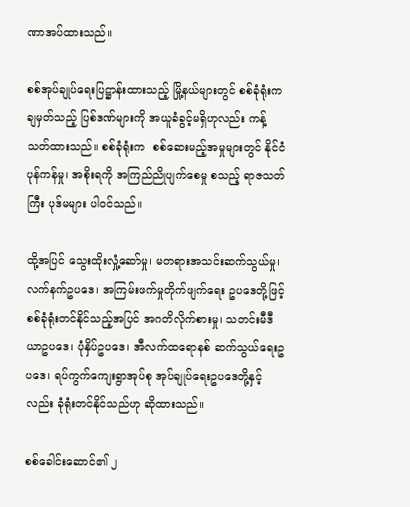ဏာအပ်ထားသည်။

စစ်အုပ်ချုပ်ရေးပြဋ္ဌာန်းထားသည့် မြို့နယ်များတွင် စစ်ခုံရုံးက ချမှတ်သည့် ပြစ်ဒဏ်များကို အယူခံခွင့်မရှိဟုလည်း ကန့်သတ်ထားသည်။ စစ်ခုံရုံးက  စစ်ဆေးမည့်အမှုများတွင် နိုင်ငံပုန်ကန်မှု၊ အစိုးရကို အကြည်ညိုပျက်စေမှု စသည့် ရာဇသတ်ကြီး ပုဒ်မများ ပါဝင်သည်။

ထို့အပြင် သွေးထိုးလှုံ့ဆော်မှု၊ မတရားအသင်းဆက်သွယ်မှု၊ လက်နက်ဥပဒေ၊ အကြမ်းဖက်မှုတိုက်ဖျက်ရေး ဥပဒေတို့ဖြင့် စစ်ခုံရုံးတင်နိုင်သည့်အပြင် အဂတိလိုက်စားမှု၊ သတင်းမီဒီယာဥပဒေ၊ ပုံနှိပ်ဥပဒေ၊ အီလက်ထရောနစ် ဆက်သွယ်ရေးဥပဒေ၊ ရပ်ကွက်ကျေးရွာအုပ်စု အုပ်ချုပ်ရေးဥပဒေတို့နှင့်လည်း ခုံရုံးတင်နိုင်သည်ဟု ဆိုထားသည်။

စစ်ခေါင်းဆောင်၏ ၂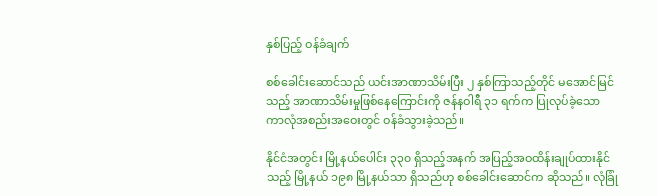နှစ်ပြည့် ဝန်ခံချက်

စစ်ခေါင်းဆောင်သည် ယင်းအာဏာသိမ်းပြီး ၂ နှစ်ကြာသည့်တိုင် မအောင်မြင်သည့် အာဏာသိမ်းမှုဖြစ်နေကြောင်းကို ဇန်နဝါရီ ၃၁ ရက်က ပြုလုပ်ခဲ့သော ကာလုံအစည်းအဝေးတွင် ဝန်ခံသွားခဲ့သည်။

နိုင်ငံအတွင်း မြို့နယ်ပေါင်း ၃၃၀ ရှိသည့်အနက် အပြည့်အဝထိန်းချုပ်ထားနိုင်သည့် မြို့နယ် ၁၉၈ မြို့နယ်သာ ရှိသည်ဟု စစ်ခေါင်းဆောင်က ဆိုသည်။ လုံခြုံ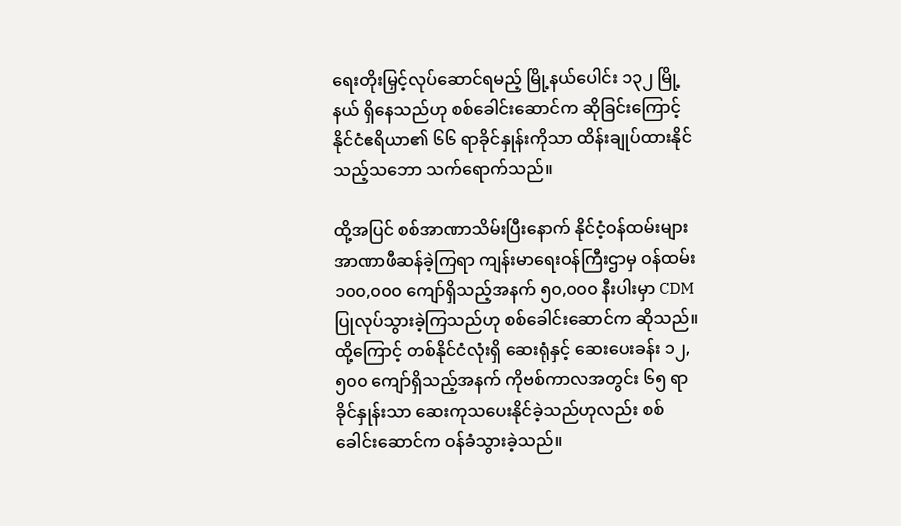ရေးတိုးမြှင့်လုပ်ဆောင်ရမည့် မြို့နယ်ပေါင်း ၁၃၂ မြို့နယ် ရှိနေသည်ဟု စစ်ခေါင်းဆောင်က ဆိုခြင်းကြောင့် နိုင်ငံဧရိယာ၏ ၆၆ ရာခိုင်နှုန်းကိုသာ ထိန်းချုပ်ထားနိုင်သည့်သဘော သက်ရောက်သည်။

ထို့အပြင် စစ်အာဏာသိမ်းပြီးနောက် နိုင်ငံ့ဝန်ထမ်းများ အာဏာဖီဆန်ခဲ့ကြရာ ကျန်းမာရေးဝန်ကြီးဌာမှ ဝန်ထမ်း ၁၀၀,၀၀၀ ကျော်ရှိသည့်အနက် ၅၀,၀၀၀ နီးပါးမှာ CDM ပြုလုပ်သွားခဲ့ကြသည်ဟု စစ်ခေါင်းဆောင်က ဆိုသည်။ ထို့ကြောင့် တစ်နိုင်ငံလုံးရှိ ဆေးရုံနှင့် ဆေးပေးခန်း ၁၂,၅၀၀ ကျော်ရှိသည့်အနက် ကိုဗစ်ကာလအတွင်း ၆၅ ရာခိုင်နှုန်းသာ ဆေးကုသပေးနိုင်ခဲ့သည်ဟုလည်း စစ်ခေါင်းဆောင်က ဝန်ခံသွားခဲ့သည်။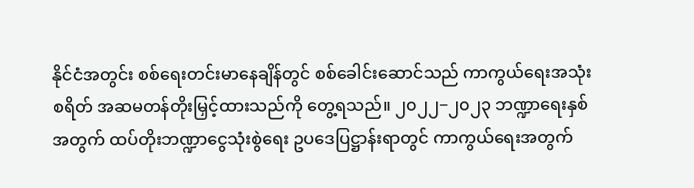နိုင်ငံအတွင်း စစ်ရေးတင်းမာနေချိန်တွင် စစ်ခေါင်းဆောင်သည် ကာကွယ်ရေးအသုံးစရိတ် အဆမတန်တိုးမြှင့်ထားသည်ကို တွေ့ရသည်။ ၂၀၂၂−၂၀၂၃ ဘဏ္ဍာရေးနှစ်အတွက် ထပ်တိုးဘဏ္ဍာငွေသုံးစွဲရေး ဥပဒေပြဋ္ဌာန်းရာတွင် ကာကွယ်ရေးအတွက်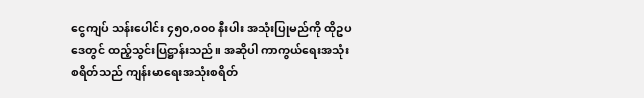ငွေကျပ် သန်းပေါင်း ၄၅၀,၀၀၀ နီးပါး အသုံးပြုမည်ကို ထိုဥပဒေတွင် ထည့်သွင်းပြဋ္ဌာန်းသည်။ အဆိုပါ ကာကွယ်ရေးအသုံးစရိတ်သည် ကျန်းမာရေးအသုံးစရိတ်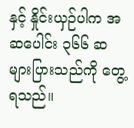နှင့် နှိုင်းယှဉ်ပါက အဆပေါင်း ၃၆၆ ဆ များပြားသည်ကို တွေ့ရသည်။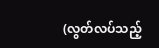(လွတ်လပ်သည့်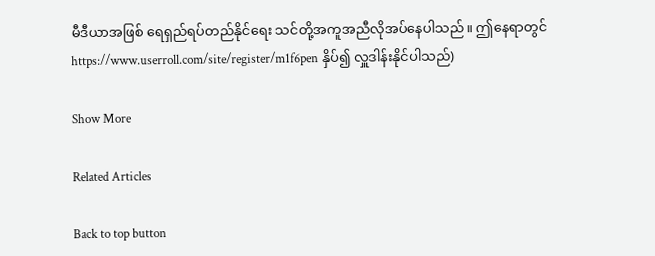မီဒီယာအဖြစ် ရေရှည်ရပ်တည်နိုင်ရေး သင်တို့အကူအညီလိုအပ်နေပါသည်။ ဤနေရာတွင် https://www.userroll.com/site/register/m1f6pen နှိပ်၍ လှူဒါန်းနိုင်ပါသည်)

Show More

Related Articles

Back to top button